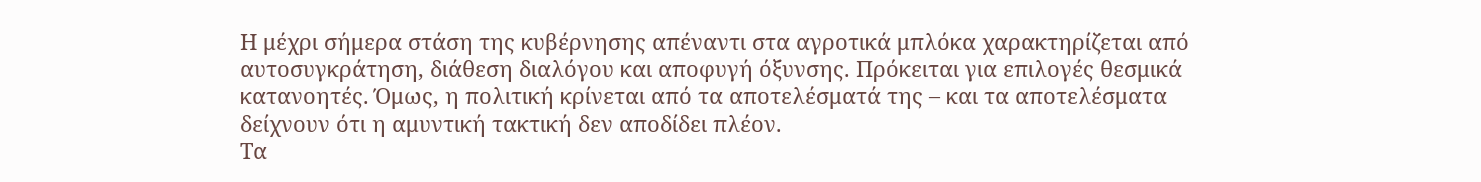Η μέχρι σήμερα στάση της κυβέρνησης απέναντι στα αγροτικά μπλόκα χαρακτηρίζεται από αυτοσυγκράτηση, διάθεση διαλόγου και αποφυγή όξυνσης. Πρόκειται για επιλογές θεσμικά κατανοητές. Όμως, η πολιτική κρίνεται από τα αποτελέσματά της – και τα αποτελέσματα δείχνουν ότι η αμυντική τακτική δεν αποδίδει πλέον.
Τα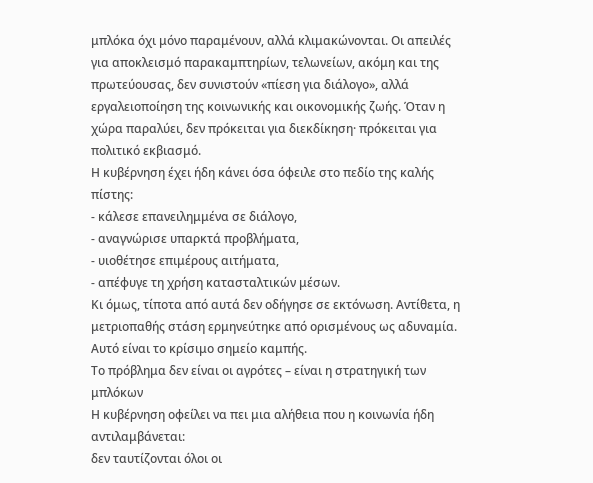μπλόκα όχι μόνο παραμένουν, αλλά κλιμακώνονται. Οι απειλές για αποκλεισμό παρακαμπτηρίων, τελωνείων, ακόμη και της πρωτεύουσας, δεν συνιστούν «πίεση για διάλογο», αλλά εργαλειοποίηση της κοινωνικής και οικονομικής ζωής. Όταν η χώρα παραλύει, δεν πρόκειται για διεκδίκηση· πρόκειται για πολιτικό εκβιασμό.
Η κυβέρνηση έχει ήδη κάνει όσα όφειλε στο πεδίο της καλής πίστης:
- κάλεσε επανειλημμένα σε διάλογο,
- αναγνώρισε υπαρκτά προβλήματα,
- υιοθέτησε επιμέρους αιτήματα,
- απέφυγε τη χρήση κατασταλτικών μέσων.
Κι όμως, τίποτα από αυτά δεν οδήγησε σε εκτόνωση. Αντίθετα, η μετριοπαθής στάση ερμηνεύτηκε από ορισμένους ως αδυναμία. Αυτό είναι το κρίσιμο σημείο καμπής.
Το πρόβλημα δεν είναι οι αγρότες – είναι η στρατηγική των μπλόκων
Η κυβέρνηση οφείλει να πει μια αλήθεια που η κοινωνία ήδη αντιλαμβάνεται:
δεν ταυτίζονται όλοι οι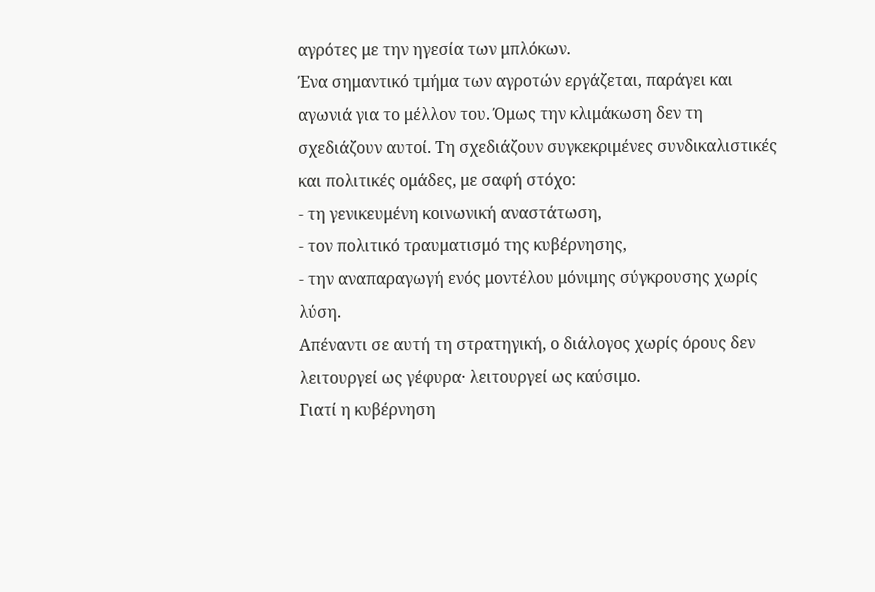αγρότες με την ηγεσία των μπλόκων.
Ένα σημαντικό τμήμα των αγροτών εργάζεται, παράγει και αγωνιά για το μέλλον του. Όμως την κλιμάκωση δεν τη σχεδιάζουν αυτοί. Τη σχεδιάζουν συγκεκριμένες συνδικαλιστικές και πολιτικές ομάδες, με σαφή στόχο:
- τη γενικευμένη κοινωνική αναστάτωση,
- τον πολιτικό τραυματισμό της κυβέρνησης,
- την αναπαραγωγή ενός μοντέλου μόνιμης σύγκρουσης χωρίς λύση.
Απέναντι σε αυτή τη στρατηγική, ο διάλογος χωρίς όρους δεν λειτουργεί ως γέφυρα· λειτουργεί ως καύσιμο.
Γιατί η κυβέρνηση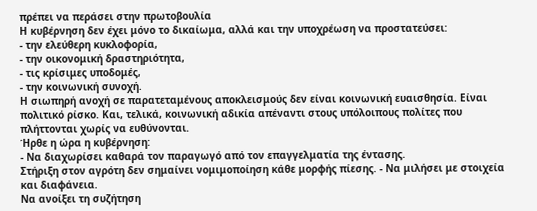πρέπει να περάσει στην πρωτοβουλία
Η κυβέρνηση δεν έχει μόνο το δικαίωμα, αλλά και την υποχρέωση να προστατεύσει:
- την ελεύθερη κυκλοφορία,
- την οικονομική δραστηριότητα,
- τις κρίσιμες υποδομές,
- την κοινωνική συνοχή.
Η σιωπηρή ανοχή σε παρατεταμένους αποκλεισμούς δεν είναι κοινωνική ευαισθησία. Είναι πολιτικό ρίσκο. Και, τελικά, κοινωνική αδικία απέναντι στους υπόλοιπους πολίτες που πλήττονται χωρίς να ευθύνονται.
Ήρθε η ώρα η κυβέρνηση:
- Να διαχωρίσει καθαρά τον παραγωγό από τον επαγγελματία της έντασης.
Στήριξη στον αγρότη δεν σημαίνει νομιμοποίηση κάθε μορφής πίεσης. - Να μιλήσει με στοιχεία και διαφάνεια.
Να ανοίξει τη συζήτηση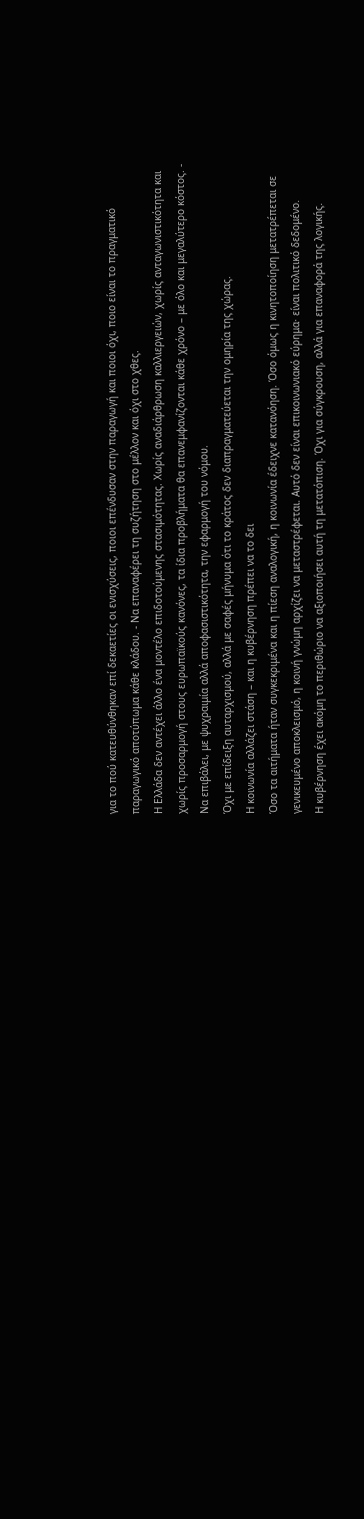για το πού κατευθύνθηκαν επί δεκαετίες οι ενισχύσεις, ποιοι επένδυσαν στην παραγωγή και ποιοι όχι, ποιο είναι το πραγματικό παραγωγικό αποτύπωμα κάθε κλάδου. - Να επαναφέρει τη συζήτηση στο μέλλον και όχι στο χθες.
Η Ελλάδα δεν αντέχει άλλο ένα μοντέλο επιδοτούμενης στασιμότητας. Χωρίς αναδιάρθρωση καλλιεργειών, χωρίς ανταγωνιστικότητα και χωρίς προσαρμογή στους ευρωπαϊκούς κανόνες, τα ίδια προβλήματα θα επανεμφανίζονται κάθε χρόνο – με όλο και μεγαλύτερο κόστος. - Να επιβάλει, με ψυχραιμία αλλά αποφασιστικότητα, την εφαρμογή του νόμου.
Όχι με επίδειξη αυταρχισμού, αλλά με σαφές μήνυμα ότι το κράτος δεν διαπραγματεύεται την ομηρία της χώρας.
Η κοινωνία αλλάζει στάση – και η κυβέρνηση πρέπει να το δει
Όσο τα αιτήματα ήταν συγκεκριμένα και η πίεση αναλογική, η κοινωνία έδειχνε κατανόηση. Όσο όμως η κινητοποίηση μετατρέπεται σε γενικευμένο αποκλεισμό, η κοινή γνώμη αρχίζει να μεταστρέφεται. Αυτό δεν είναι επικοινωνιακό εύρημα· είναι πολιτικό δεδομένο.
Η κυβέρνηση έχει ακόμη το περιθώριο να αξιοποιήσει αυτή τη μετατόπιση. Όχι για σύγκρουση, αλλά για επαναφορά της λογικής.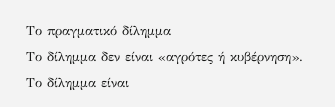Το πραγματικό δίλημμα
Το δίλημμα δεν είναι «αγρότες ή κυβέρνηση».
Το δίλημμα είναι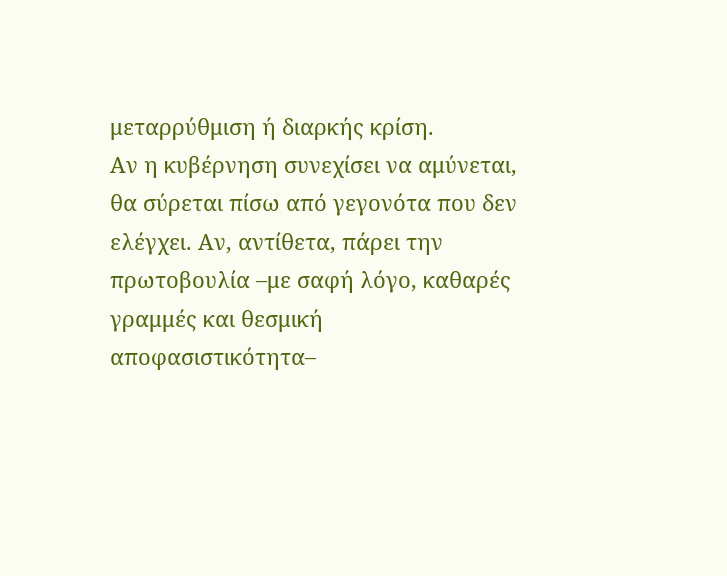μεταρρύθμιση ή διαρκής κρίση.
Αν η κυβέρνηση συνεχίσει να αμύνεται, θα σύρεται πίσω από γεγονότα που δεν ελέγχει. Αν, αντίθετα, πάρει την πρωτοβουλία –με σαφή λόγο, καθαρές γραμμές και θεσμική αποφασιστικότητα–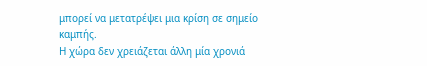μπορεί να μετατρέψει μια κρίση σε σημείο καμπής.
Η χώρα δεν χρειάζεται άλλη μία χρονιά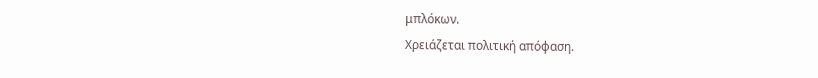μπλόκων.
Χρειάζεται πολιτική απόφαση.